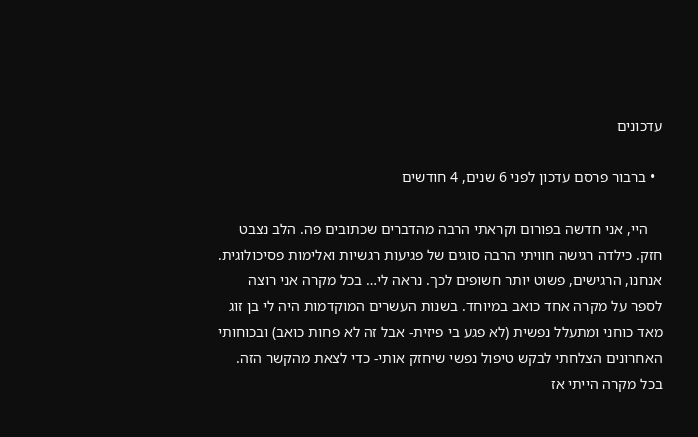עדכונים

  • ברבור פרסם עדכון לפני 6 שנים, 4 חודשים

    היי, אני חדשה בפורום וקראתי הרבה מהדברים שכתובים פה. הלב נצבט חזק. כילדה רגישה חוויתי הרבה סוגים של פגיעות רגשיות ואלימות פסיכולוגית. אנחנו, הרגישים, פשוט יותר חשופים לכך. נראה לי… בכל מקרה אני רוצה לספר על מקרה אחד כואב במיוחד. בשנות העשרים המוקדמות היה לי בן זוג מאד כוחני ומתעלל נפשית (לא פגע בי פיזית- אבל זה לא פחות כואב) ובכוחותי האחרונים הצלחתי לבקש טיפול נפשי שיחזק אותי- כדי לצאת מהקשר הזה. בכל מקרה הייתי אז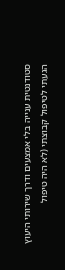סטודנטית ענייה בלי אמצעים ודרך שירותי היעוץ הגעתי לטיפול קבוצתי (לא היה טיפול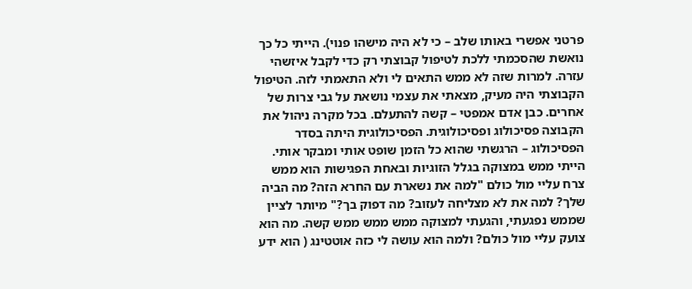פרטני אפשרי באותו שלב – כי לא היה מישהו פנוי). הייתי כל כך נואשת שהסכמתי ללכת לטיפול קבוצתי רק כדי לקבל איזשהי עזרה. למרות שזה לא ממש התאים לי ולא התאמתי לזה. הטיפול הקבוצתי היה מעיק, מצאתי את עצמי נושאת על גבי צרות של אחרים. כבן אדם אמפטי – קשה להתעלם. בכל מקרה ניהול את הקבוצה פסיכולוג ופסיכולוגית. הפסיכולוגית היתה בסדר הפסיכולוג – הרגשתי שהוא כל הזמן שופט אותי ומבקר אותי. הייתי ממש במצוקה בגלל הזוגיות ובאחת הפגישות הוא ממש צרח עליי מול כולם "למה את נשארת עם החרא הזה? מה הביה שלך? למה את לא מצליחה לעזוב? מה דפוק בך?" מיותר לציין שממש נפגעתי, והגעתי למצוקה ממש ממש ממש קשה. מה הוא צועק עליי מול כולם? ולמה הוא עושה לי כזה אוטטינג ( הוא ידע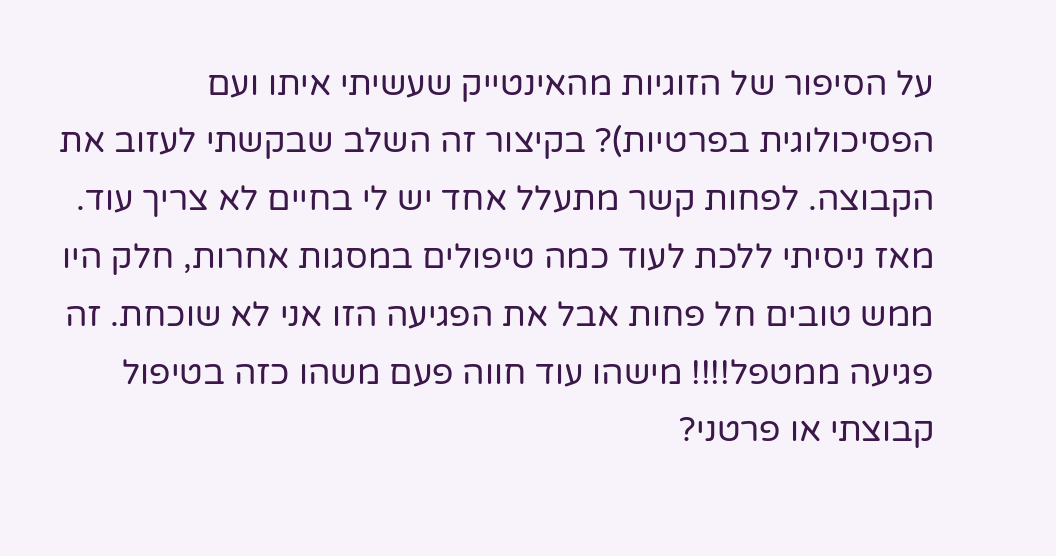על הסיפור של הזוגיות מהאינטייק שעשיתי איתו ועם הפסיכולוגית בפרטיות)? בקיצור זה השלב שבקשתי לעזוב את הקבוצה. לפחות קשר מתעלל אחד יש לי בחיים לא צריך עוד. מאז ניסיתי ללכת לעוד כמה טיפולים במסגות אחרות, חלק היו ממש טובים חל פחות אבל את הפגיעה הזו אני לא שוכחת. זה פגיעה ממטפל!!!! מישהו עוד חווה פעם משהו כזה בטיפול קבוצתי או פרטני?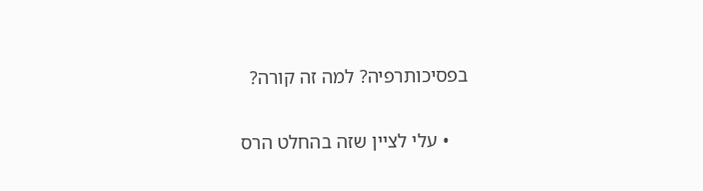בפסיכותרפיה? למה זה קורה?

    • עלי לציין שזה בהחלט הרס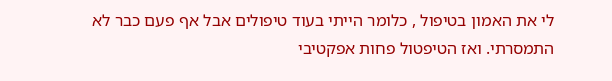לי את האמון בטיפול , כלומר הייתי בעוד טיפולים אבל אף פעם כבר לא התמסרתי. ואז הטיפטול פחות אפקטיבי